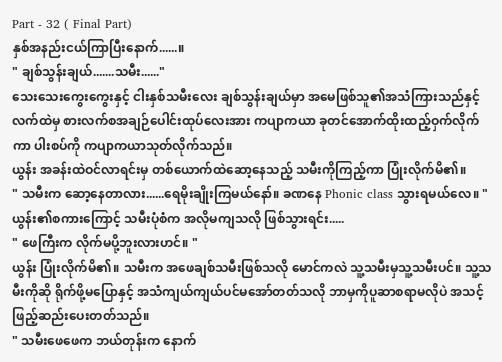Part - 32 ( Final Part)
နှစ်အနည်းငယ်ကြာပြီးနောက်......။
" ချစ်သွန်းချယ်.......သမီး......"
သေးသေးကွေးကွေးနှင့် ငါးနှစ်သမီးလေး ချစ်သွန်းချယ်မှာ အမေဖြစ်သူ၏အသံကြားသည်နှင့် လက်ထဲမှ စားလက်စအချဉ်ပေါင်းထုပ်လေးအား ကပျာကယာ ခုတင်အောက်ထိုးထည့်ဝှက်လိုက်ကာ ပါးစပ်ကို ကပျာကယာသုတ်လိုက်သည်။
ယွန်း အခန်းထဲဝင်လာရင်းမှ တစ်ယောက်ထဲဆော့နေသည့် သမီးကိုကြည့်ကာ ပြုံးလိုက်မိ၏။
" သမီးက ဆော့နေတာလား......ရေမိုးချိုးကြမယ်နော်။ ခဏနေ Phonic class သွားရမယ်လေ။ "
ယွန်း၏စကားကြောင့် သမီးပုံစံက အလိုမကျသလို ဖြစ်သွားရင်း.....
" ဖေကြီးက လိုက်မပို့ဘူးလားဟင်။ "
ယွန်း ပြုံးလိုက်မိ၏။ သမီးက အဖေချစ်သမီးဖြစ်သလို မောင်ကလဲ သူ့သမီးမှသူ့သမီးပင်။ သူ့သမီးကိုဆို ရိုက်ဖို့မပြောနှင့် အသံကျယ်ကျယ်ပင်မအော်တတ်သလို ဘာမှကိုပူဆာစရာမလိုပဲ အသင့်ဖြည့်ဆည်းပေးတတ်သည်။
" သမီးဖေဖေက ဘယ်တုန်းက နောက်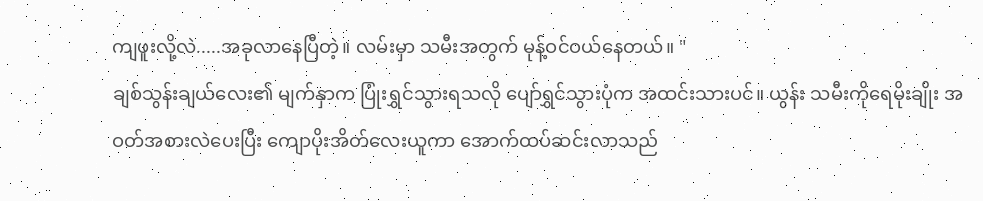ကျဖူးလို့လဲ.....အခုလာနေပြီတဲ့။ လမ်းမှာ သမီးအတွက် မုန့်ဝင်ဝယ်နေတယ်။ "
ချစ်သွန်းချယ်လေး၏ မျက်နှာက ပြုံးရွှင်သွားရသလို ပျော်ရွှင်သွားပုံက အထင်းသားပင်။ ယွန်း သမီးကိုရေမိုးချိုး အဝတ်အစားလဲပေးပြီး ကျောပိုးအိတ်လေးယူကာ အောက်ထပ်ဆင်းလာသည်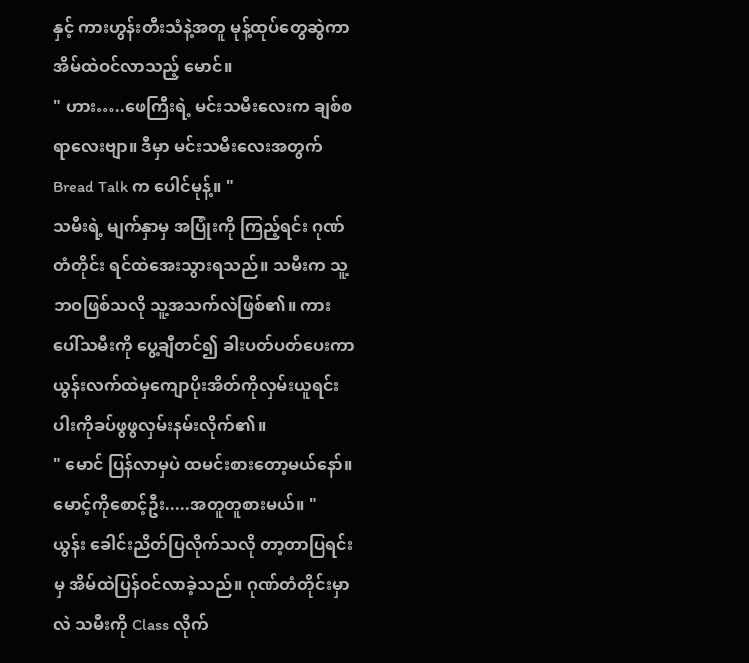နှင့် ကားဟွန်းတီးသံနဲ့အတူ မုန့်ထုပ်တွေဆွဲကာ အိမ်ထဲဝင်လာသည့် မောင်။
" ဟား…..ဖေကြီးရဲ့ မင်းသမီးလေးက ချစ်စရာလေးဗျာ။ ဒီမှာ မင်းသမီးလေးအတွက် Bread Talk က ပေါင်မုန့်။ "
သမီးရဲ့ မျက်နှာမှ အပြုံးကို ကြည့်ရင်း ဂုဏ်တံတိုင်း ရင်ထဲအေးသွားရသည်။ သမီးက သူ့ဘဝဖြစ်သလို သူ့အသက်လဲဖြစ်၏။ ကားပေါ်သမီးကို ပွေ့ချီတင်၍ ခါးပတ်ပတ်ပေးကာ ယွန်းလက်ထဲမှကျောပိုးအိတ်ကိုလှမ်းယူရင်း ပါးကိုခပ်ဖွဖွလှမ်းနမ်းလိုက်၏။
" မောင် ပြန်လာမှပဲ ထမင်းစားတော့မယ်နော်။ မောင့်ကိုစောင့်ဦး.....အတူတူစားမယ်။ "
ယွန်း ခေါင်းညိတ်ပြလိုက်သလို တာ့တာပြရင်းမှ အိမ်ထဲပြန်ဝင်လာခဲ့သည်။ ဂုဏ်တံတိုင်းမှာလဲ သမီးကို Class လိုက်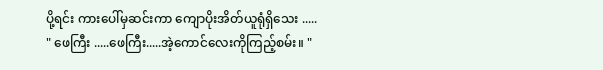ပို့ရင်း ကားပေါ်မှဆင်းကာ ကျောပိုးအိတ်ယူရုံရှိသေး .....
" ဖေကြီး .....ဖေကြီး.....အဲ့ကောင်လေးကိုကြည့်စမ်း။ "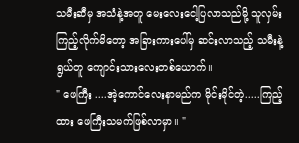သမီးဆီမှ အသံနဲ့အတူ မေးလေးငေါ့ပြလာသည်မို့ သူလှမ်းကြည့်လိုက်မိတော့ အခြားကားပေါ်မှ ဆင်းလာသည့် သမီးနဲ့ရွယ်တူ ကျောင်းသားလေးတစ်ယောက်။
" ဖေကြီး ....အဲ့ကောင်လေးနာမည်က မိုင်းမိုင်တဲ့.....ကြည့်ထား ဖေကြီးသမက်ဖြစ်လာမှာ။ "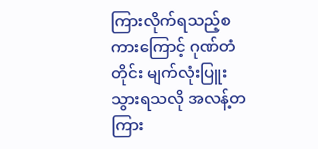ကြားလိုက်ရသည့်စကားကြောင့် ဂုဏ်တံတိုင်း မျက်လုံးပြူးသွားရသလို အလန့်တကြား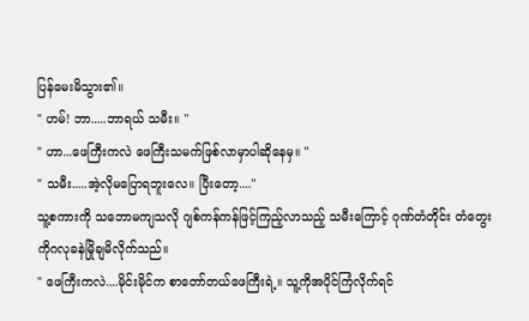ပြန်မေးမိသွား၏။
" ဟမ်! ဘာ.....ဘာရယ် သမီး။ "
" ဟာ...ဖေကြီးကလဲ ဖေကြီးသမက်ဖြစ်လာမှာပါဆိုနေမှ။ "
" သမီး.....အဲ့လိုမပြောရဘူးလေ။ ပြီးတော့...."
သူ့စကားကို သဘောမကျသလို ဂျစ်ကန်ကန်ဖြင့်ကြည့်လာသည့် သမီးကြောင့် ဂုဏ်တံတိုင်း တံတွေးကိုဂလုခနဲမြိုချမိလိုက်သည်။
" ဖေကြီးကလဲ....မိုင်းမိုင်က စာတော်တယ်ဖေကြီးရဲ့။ သူ့ကိုအပိုင်ကြံလိုက်ရင်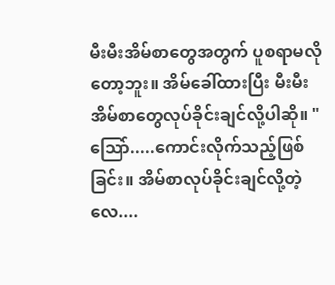မီးမီးအိမ်စာတွေအတွက် ပူစရာမလိုတော့ဘူး။ အိမ်ခေါ်ထားပြီး မီးမီးအိမ်စာတွေလုပ်ခိုင်းချင်လို့ပါဆို။ "
သြော်.....ကောင်းလိုက်သည့်ဖြစ်ခြင်း။ အိမ်စာလုပ်ခိုင်းချင်လို့တဲ့လေ....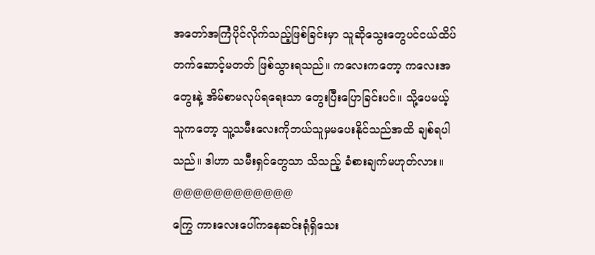အတော်အကြံပိုင်လိုက်သည့်ဖြစ်ခြင်းမှာ သူဆိုသွေးတွေပင်ငယ်ထိပ်တက်ဆောင့်မတတ် ဖြစ်သွားရသည်။ ကလေးကတော့ ကလေးအတွေးနဲ့ အိမ်စာမလုပ်ရရေးသာ တွေးပြီးပြောခြင်းပင်။ သို့ပေမယ့် သူကတော့ သူ့သမီးလေးကိုဘယ်သူမှမပေးနိုင်သည်အထိ ချစ်ရပါသည်။ ဒါဟာ သမီးရှင်တွေသာ သိသည့် ခံစားချက်မဟုတ်လား။
@@@@@@@@@@@@
ကြွေ ကားလေးပေါ်ကနေဆင်းရုံရှိသေး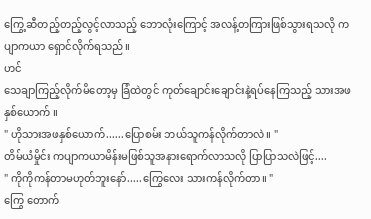ကြွေ့ဆီတည့်တည့်လွင့်လာသည့် ဘောလုံးကြောင့် အလန့်တကြားဖြစ်သွားရသလို ကပျာကယာ ရှောင်လိုက်ရသည်။
ဟင်
သေချာကြည့်လိုက်မိတော့မှ ခြံထဲတွင် ကုတ်ချောင်းချောင်းနဲ့ရပ်နေကြသည့် သားအဖနှစ်ယောက် ။
" ဟိုသားအဖနှစ်ယောက်......ပြောစမ်း ဘယ်သူကန်လိုက်တာလဲ။ "
တိမ်ယံမှိုင်း ကပျာကယာမိန်းမဖြစ်သူအနားရောက်လာသလို ပြာပြာသလဲဖြင့်....
" ကိုကိုကန်တာမဟုတ်ဘူးနော်.....ကြွေလေး သားကန်လိုက်တာ။ "
ကြွေ တောက်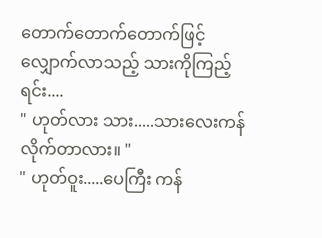တောက်တောက်တောက်ဖြင့် လျှောက်လာသည့် သားကိုကြည့်ရင်း....
" ဟုတ်လား သား.....သားလေးကန်လိုက်တာလား။ "
" ဟုတ်ဝူး.....ပေကြီး ကန်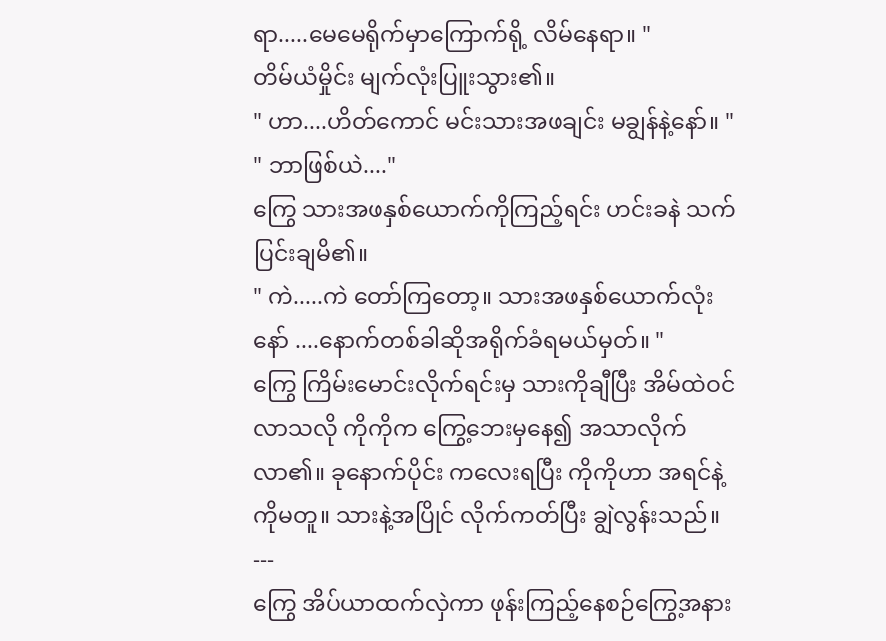ရာ.....မေမေရိုက်မှာကြောက်ရို့ လိမ်နေရာ။ "
တိမ်ယံမှိုင်း မျက်လုံးပြူးသွား၏။
" ဟာ....ဟိတ်ကောင် မင်းသားအဖချင်း မချွန်နဲ့နော်။ "
" ဘာဖြစ်ယဲ...."
ကြွေ သားအဖနှစ်ယောက်ကိုကြည့်ရင်း ဟင်းခနဲ သက်ပြင်းချမိ၏။
" ကဲ.....ကဲ တော်ကြတော့။ သားအဖနှစ်ယောက်လုံးနော် ....နောက်တစ်ခါဆိုအရိုက်ခံရမယ်မှတ်။ "
ကြွေ ကြိမ်းမောင်းလိုက်ရင်းမှ သားကိုချီပြီး အိမ်ထဲဝင်လာသလို ကိုကိုက ကြွေ့ဘေးမှနေ၍ အသာလိုက်လာ၏။ ခုနောက်ပိုင်း ကလေးရပြီး ကိုကိုဟာ အရင်နဲ့ကိုမတူ။ သားနဲ့အပြိုင် လိုက်ကတ်ပြီး ချွဲလွန်းသည်။
---
ကြွေ အိပ်ယာထက်လှဲကာ ဖုန်းကြည့်နေစဉ်ကြွေ့အနား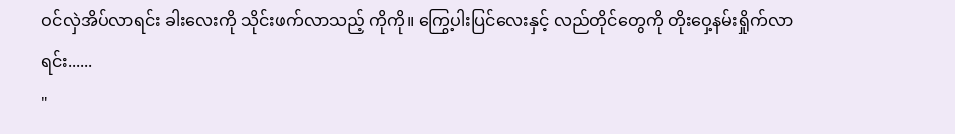ဝင်လှဲအိပ်လာရင်း ခါးလေးကို သိုင်းဖက်လာသည့် ကိုကို။ ကြွေ့ပါးပြင်လေးနှင့် လည်တိုင်တွေကို တိုးဝှေ့နမ်းရှိုက်လာရင်း......
"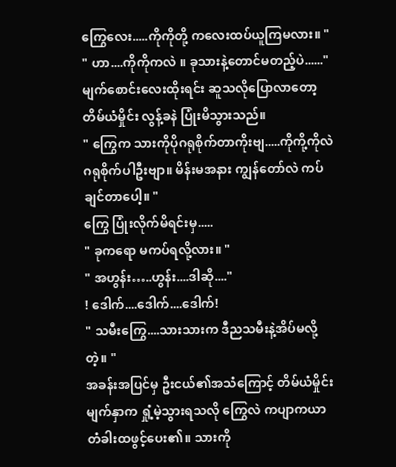ကြွေလေး.....ကိုကိုတို့ ကလေးထပ်ယူကြမလား။ "
" ဟာ....ကိုကိုကလဲ ။ ခုသားနဲ့တောင်မတည့်ပဲ......"
မျက်စောင်းလေးထိုးရင်း ဆူသလိုပြောလာတော့ တိမ်ယံမှိုင်း လွန့်ခနဲ ပြုံးမိသွားသည်။
" ကြွေက သားကိုပိုဂရုစိုက်တာကိုးဗျ.....ကိုကို့ကိုလဲ ဂရုစိုက်ပါဦးဗျာ။ မိန်းမအနား ကျွန်တော်လဲ ကပ်ချင်တာပေါ့။ "
ကြွေ ပြုံးလိုက်မိရင်းမှ.....
" ခုကရော မကပ်ရလို့လား။ "
" အဟွန်း…..ဟွန်း....ဒါဆို...."
! ဒေါက်....ဒေါက်....ဒေါက်!
" သမီးကြွေ....သားသားက ဒီညသမီးနဲ့အိပ်မလို့တဲ့။ "
အခန်းအပြင်မှ ဦးငယ်၏အသံကြောင့် တိမ်ယံမှိုင်းမျက်နှာက ရှုံ့မဲ့သွားရသလို ကြွေလဲ ကပျာကယာ တံခါးထဖွင့်ပေး၏။ သားကို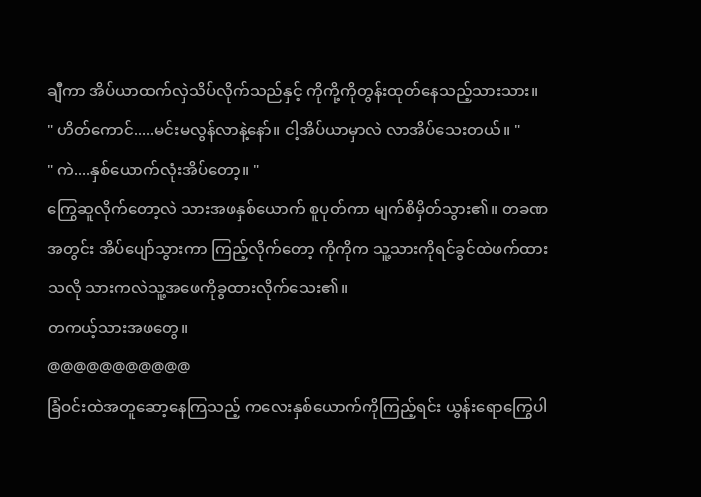ချီကာ အိပ်ယာထက်လှဲသိပ်လိုက်သည်နှင့် ကိုကို့ကိုတွန်းထုတ်နေသည့်သားသား။
" ဟိတ်ကောင်.....မင်းမလွန်လာနဲ့နော်။ ငါ့အိပ်ယာမှာလဲ လာအိပ်သေးတယ်။ "
" ကဲ....နှစ်ယောက်လုံးအိပ်တော့။ "
ကြွေဆူလိုက်တော့လဲ သားအဖနှစ်ယောက် စူပုတ်ကာ မျက်စိမှိတ်သွား၏။ တခဏအတွင်း အိပ်ပျော်သွားကာ ကြည့်လိုက်တော့ ကိုကိုက သူ့သားကိုရင်ခွင်ထဲဖက်ထားသလို သားကလဲသူ့အဖေကိုခွထားလိုက်သေး၏။
တကယ့်သားအဖတွေ။
@@@@@@@@@@@
ခြံဝင်းထဲအတူဆော့နေကြသည့် ကလေးနှစ်ယောက်ကိုကြည့်ရင်း ယွန်းရောကြွေပါ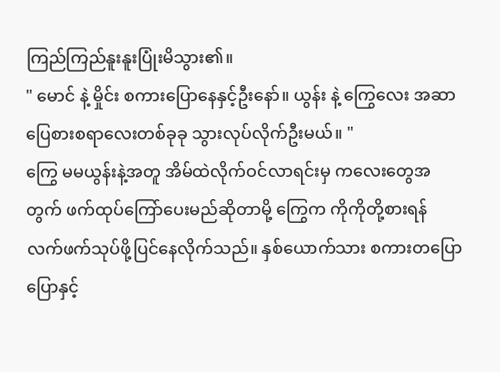ကြည်ကြည်နူးနူးပြုံးမိသွား၏။
" မောင် နဲ့ မှိုင်း စကားပြောနေနှင့်ဦးနော်။ ယွန်း နဲ့ ကြွေလေး အဆာပြေစားစရာလေးတစ်ခုခု သွားလုပ်လိုက်ဦးမယ်။ "
ကြွေ မမယွန်းနဲ့အတူ အိမ်ထဲလိုက်ဝင်လာရင်းမှ ကလေးတွေအတွက် ဖက်ထုပ်ကြော်ပေးမည်ဆိုတာမို့ ကြွေက ကိုကိုတို့စားရန် လက်ဖက်သုပ်ဖို့ပြင်နေလိုက်သည်။ နှစ်ယောက်သား စကားတပြောပြောနှင့်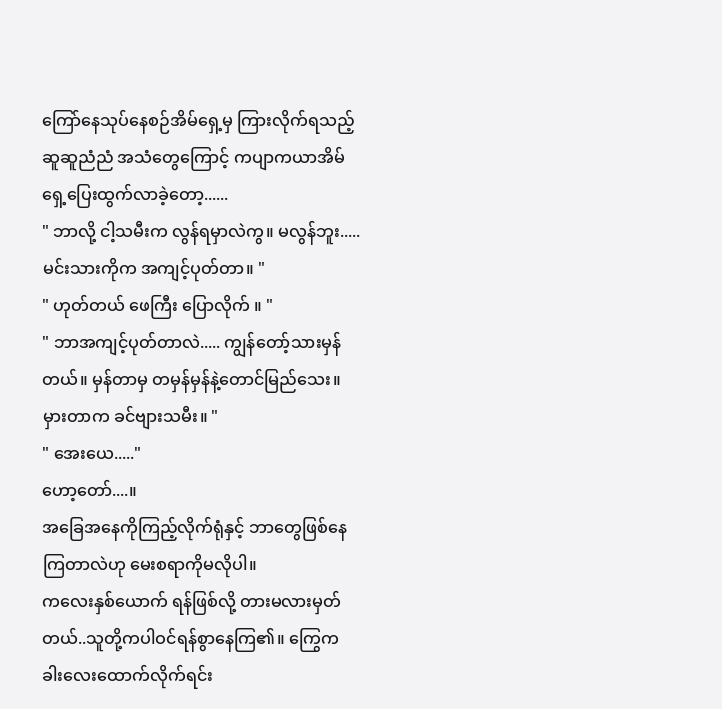ကြော်နေသုပ်နေစဉ်အိမ်ရှေ့မှ ကြားလိုက်ရသည့် ဆူဆူညံညံ အသံတွေကြောင့် ကပျာကယာအိမ်ရှေ့ပြေးထွက်လာခဲ့တော့......
" ဘာလို့ ငါ့သမီးက လွန်ရမှာလဲကွ။ မလွန်ဘူး..... မင်းသားကိုက အကျင့်ပုတ်တာ။ "
" ဟုတ်တယ် ဖေကြီး ပြောလိုက် ။ "
" ဘာအကျင့်ပုတ်တာလဲ..... ကျွန်တော့်သားမှန်တယ်။ မှန်တာမှ တမှန်မှန်နဲ့တောင်မြည်သေး။ မှားတာက ခင်ဗျားသမီး။ "
" အေးယေ....."
ဟော့တော်....။
အခြေအနေကိုကြည့်လိုက်ရုံနှင့် ဘာတွေဖြစ်နေကြတာလဲဟု မေးစရာကိုမလိုပါ။
ကလေးနှစ်ယောက် ရန်ဖြစ်လို့ တားမလားမှတ်တယ်..သူတို့ကပါဝင်ရန်စွာနေကြ၏။ ကြွေက ခါးလေးထောက်လိုက်ရင်း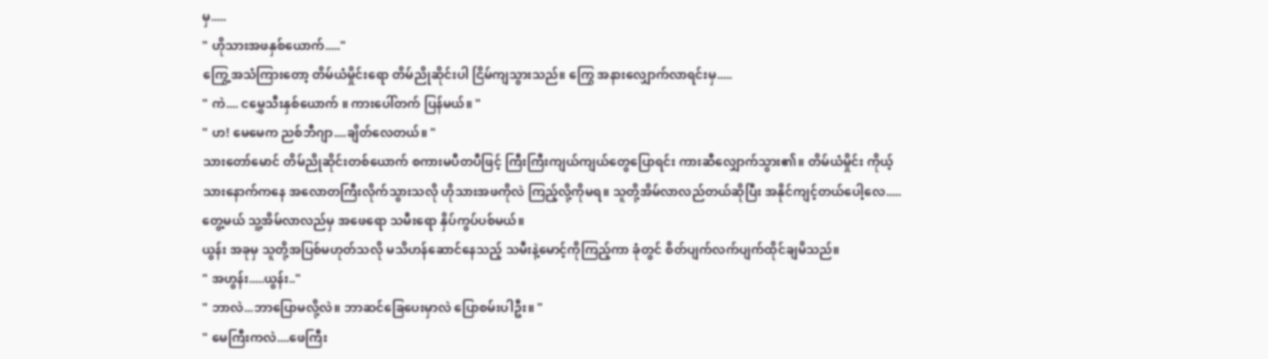မှ.....
" ဟိုသားအဖနှစ်ယောက်....."
ကြွေ့အသံကြားတော့ တိမ်ယံမှိုင်းရော တိမ်ညိုဆိုင်းပါ ငြိမ်ကျသွားသည်။ ကြွေ အနားလျှောက်လာရင်းမှ.....
" ကဲ.... ငမွှေသီးနှစ်ယောက် ။ ကားပေါ်တက် ပြန်မယ်။ "
" ဟ! မေမေက ညစ်ဘီဂျာ....ချိတ်လေတယ်။ "
သားတော်မောင် တိမ်ညိုဆိုင်းတစ်ယောက် စကားမပီတပီဖြင့် ကြီးကြီးကျယ်ကျယ်တွေပြောရင်း ကားဆီလျှောက်သွား၏။ တိမ်ယံမှိုင်း ကိုယ့်သားနောက်ကနေ အလောတကြီးလိုက်သွားသလို ဟိုသားအဖကိုလဲ ကြည့်လို့ကိုမရ။ သူတို့အိမ်လာလည်တယ်ဆိုပြီး အနိုင်ကျင့်တယ်ပေါ့လေ.....တွေ့မယ် သူ့အိမ်လာလည်မှ အဖေရော သမီးရော နှိပ်ကွပ်ပစ်မယ်။
ယွန်း အခုမှ သူတို့အပြစ်မဟုတ်သလို မသိဟန်ဆောင်နေသည့် သမီးနဲ့မောင့်ကိုကြည့်ကာ ခုံတွင် စိတ်ပျက်လက်ပျက်ထိုင်ချမိသည်။
" အဟွန်း.....ယွန်း.."
" ဘာလဲ...ဘာပြောမလို့လဲ။ ဘာဆင်ခြေပေးမှာလဲ ပြောစမ်းပါဦး။ "
" မေကြီးကလဲ....ဖေကြီး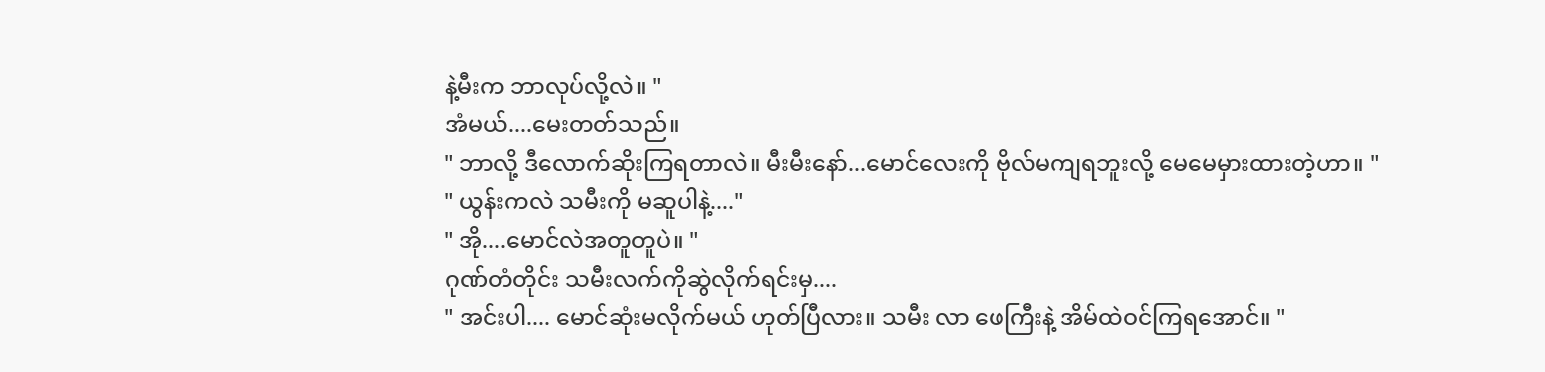နဲ့မီးက ဘာလုပ်လို့လဲ။ "
အံမယ်....မေးတတ်သည်။
" ဘာလို့ ဒီလောက်ဆိုးကြရတာလဲ။ မီးမီးနော်...မောင်လေးကို ဗိုလ်မကျရဘူးလို့ မေမေမှားထားတဲ့ဟာ။ "
" ယွန်းကလဲ သမီးကို မဆူပါနဲ့...."
" အို....မောင်လဲအတူတူပဲ။ "
ဂုဏ်တံတိုင်း သမီးလက်ကိုဆွဲလိုက်ရင်းမှ....
" အင်းပါ.... မောင်ဆုံးမလိုက်မယ် ဟုတ်ပြီလား။ သမီး လာ ဖေကြီးနဲ့ အိမ်ထဲဝင်ကြရအောင်။ "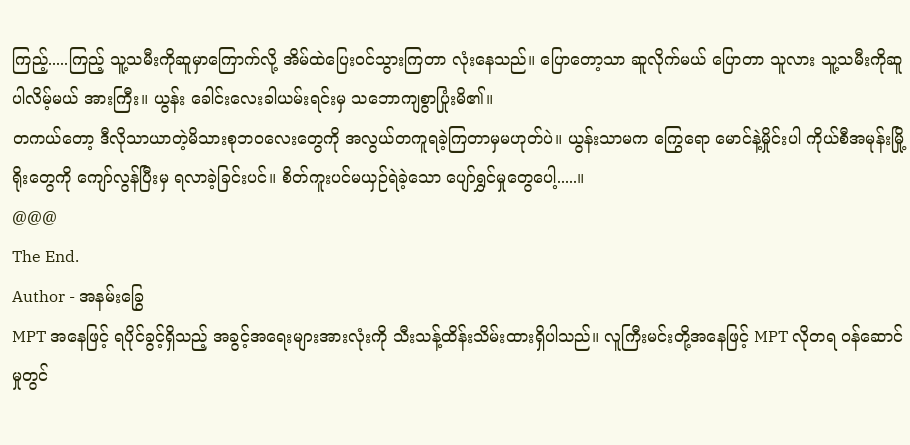ကြည့်.....ကြည့် သူ့သမီးကိုဆူမှာကြောက်လို့ အိမ်ထဲပြေးဝင်သွားကြတာ လုံးနေသည်။ ပြောတော့သာ ဆူလိုက်မယ် ပြောတာ သူလား သူ့သမီးကိုဆူပါလိမ့်မယ် အားကြီး။ ယွန်း ခေါင်းလေးခါယမ်းရင်းမှ သဘောကျစွာပြုံးမိ၏။
တကယ်တော့ ဒီလိုသာယာတဲ့မိသားစုဘဝလေးတွေကို အလွယ်တကူရခဲ့ကြတာမှမဟုတ်ပဲ။ ယွန်းသာမက ကြွေရော မောင်နဲ့မှိုင်းပါ ကိုယ်စီအမုန်းမြို့ရိုးတွေကို ကျော်လွန်ပြီးမှ ရလာခဲ့ခြင်းပင်။ စိတ်ကူးပင်မယှဉ်ရဲခဲ့သော ပျော်ရွှင်မှုတွေပေါ့.....။
@@@
The End.
Author - အနမ်းခြွေ
MPT အနေဖြင့် ရပိုင်ခွင့်ရှိသည့် အခွင့်အရေးများအားလုံးကို သီးသန့်ထိန်းသိမ်းထားရှိပါသည်။ လူကြီးမင်းတို့အနေဖြင့် MPT လိုတရ ဝန်ဆောင်မှုတွင်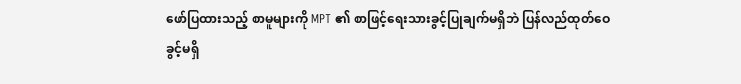ဖော်ပြထားသည့် စာမူများကို MPT ၏ စာဖြင့်ရေးသားခွင့်ပြုချက်မရှိဘဲ ပြန်လည်ထုတ်ဝေခွင့်မရှိ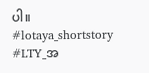ပါ။
#lotaya_shortstory
#LTY_အ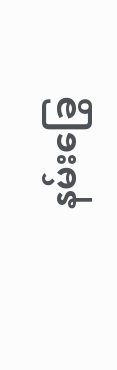နမ်းခြွေ